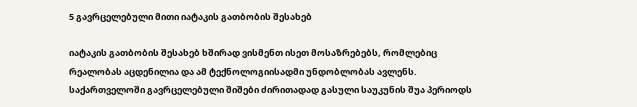5 გავრცელებული მითი იატაკის გათბობის შესახებ

იატაკის გათბობის შესახებ ხშირად ვისმენთ ისეთ მოსაზრებებს, რომლებიც რეალობას აცდენილია და ამ ტექნოლოგიისადმი უნდობლობას ავლენს. საქართველოში გავრცელებული შიშები ძირითადად გასული საუკუნის შუა პერიოდს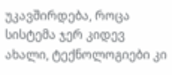უკავშირდება, როცა სისტემა ჯერ კიდევ ახალი, ტექნოლოგიები კი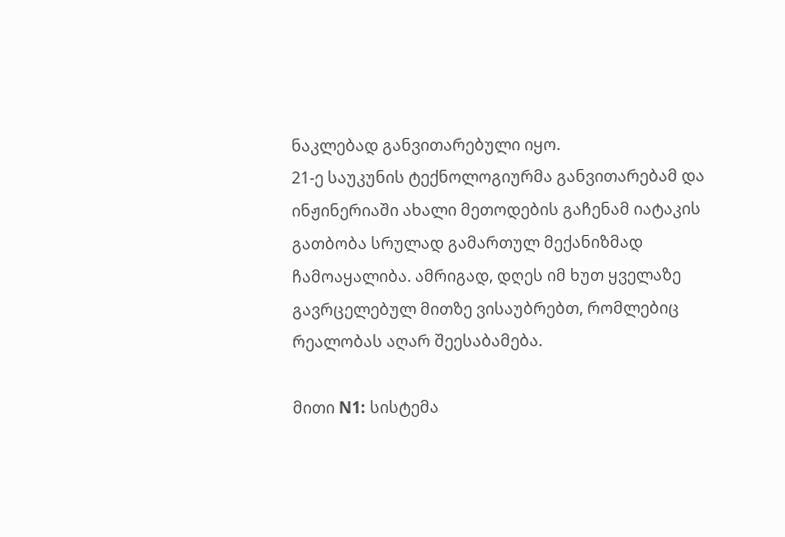ნაკლებად განვითარებული იყო.
21-ე საუკუნის ტექნოლოგიურმა განვითარებამ და ინჟინერიაში ახალი მეთოდების გაჩენამ იატაკის გათბობა სრულად გამართულ მექანიზმად ჩამოაყალიბა. ამრიგად, დღეს იმ ხუთ ყველაზე გავრცელებულ მითზე ვისაუბრებთ, რომლებიც რეალობას აღარ შეესაბამება.

მითი N1: სისტემა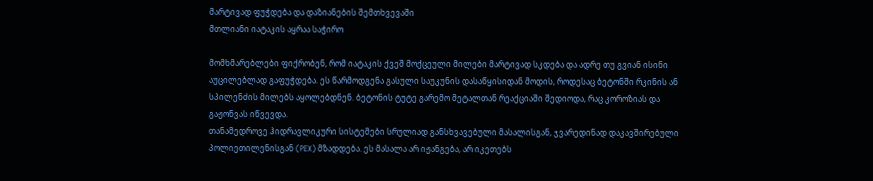მარტივად ფუჭდება და დაზიანების შემთხვევაში
მთლიანი იატაკის აყრაა საჭირო

მომხმარებლები ფიქრობენ, რომ იატაკის ქვეშ მოქცეული მილები მარტივად სკდება და ადრე თუ გვიან ისინი აუცილებლად გაფუჭდება. ეს წარმოდგენა გასული საუკუნის დასაწყისიდან მოდის, როდესაც ბეტონში რკინის ან სპილენძის მილებს აყოლებდნენ. ბეტონის ტუტე გარემო მეტალთან რეაქციაში შედიოდა, რაც კოროზიას და გაჟონვას იწვევდა.
თანამედროვე ჰიდრავლიკური სისტემები სრულიად განსხვავებული მასალისგან, ჯვარედინად დაკავშირებული პოლიეთილენისგან (PEX) მზადდება. ეს მასალა არ იჟანგება, არ იკეთებს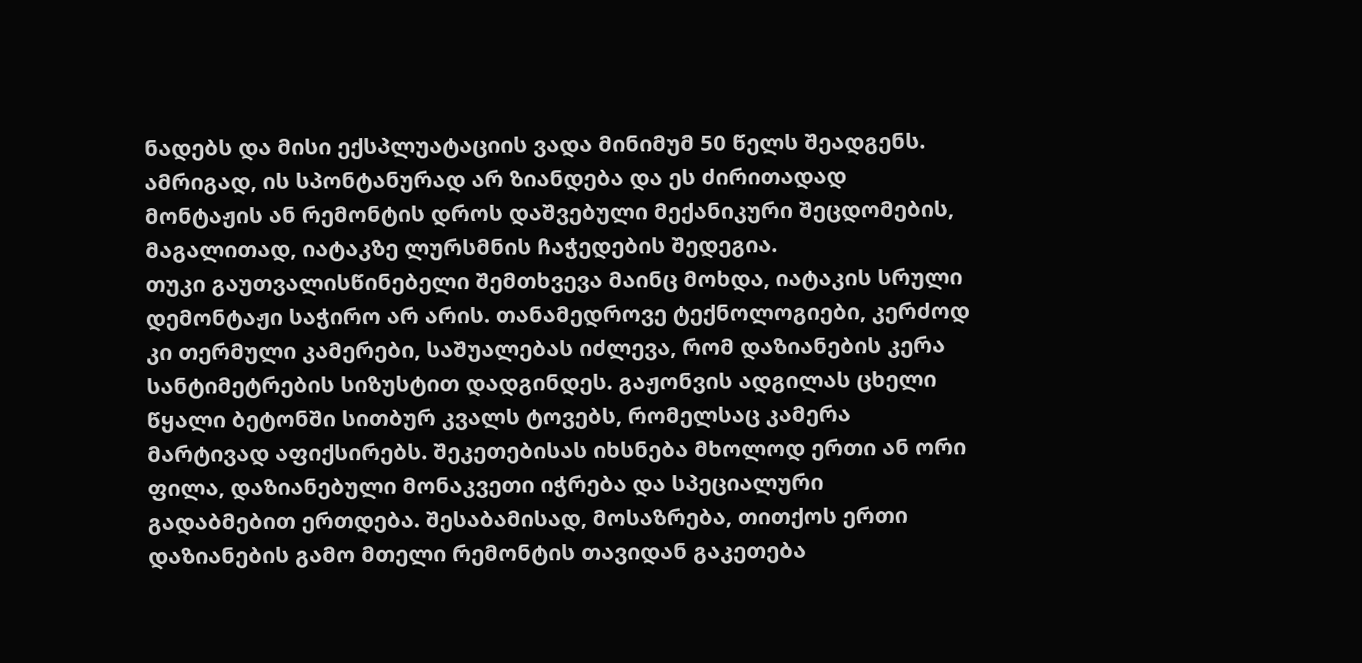ნადებს და მისი ექსპლუატაციის ვადა მინიმუმ 50 წელს შეადგენს. ამრიგად, ის სპონტანურად არ ზიანდება და ეს ძირითადად მონტაჟის ან რემონტის დროს დაშვებული მექანიკური შეცდომების, მაგალითად, იატაკზე ლურსმნის ჩაჭედების შედეგია.
თუკი გაუთვალისწინებელი შემთხვევა მაინც მოხდა, იატაკის სრული დემონტაჟი საჭირო არ არის. თანამედროვე ტექნოლოგიები, კერძოდ კი თერმული კამერები, საშუალებას იძლევა, რომ დაზიანების კერა სანტიმეტრების სიზუსტით დადგინდეს. გაჟონვის ადგილას ცხელი წყალი ბეტონში სითბურ კვალს ტოვებს, რომელსაც კამერა მარტივად აფიქსირებს. შეკეთებისას იხსნება მხოლოდ ერთი ან ორი ფილა, დაზიანებული მონაკვეთი იჭრება და სპეციალური გადაბმებით ერთდება. შესაბამისად, მოსაზრება, თითქოს ერთი დაზიანების გამო მთელი რემონტის თავიდან გაკეთება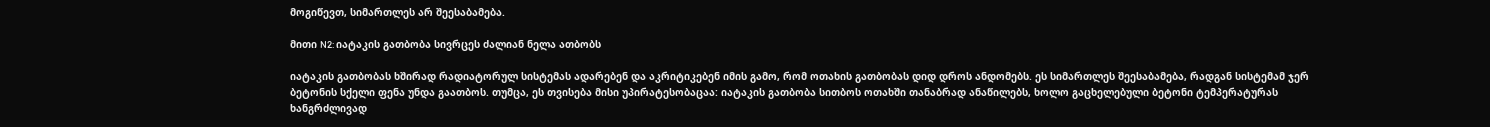მოგიწევთ, სიმართლეს არ შეესაბამება.

მითი N2: იატაკის გათბობა სივრცეს ძალიან ნელა ათბობს

იატაკის გათბობას ხშირად რადიატორულ სისტემას ადარებენ და აკრიტიკებენ იმის გამო, რომ ოთახის გათბობას დიდ დროს ანდომებს. ეს სიმართლეს შეესაბამება, რადგან სისტემამ ჯერ ბეტონის სქელი ფენა უნდა გაათბოს. თუმცა, ეს თვისება მისი უპირატესობაცაა: იატაკის გათბობა სითბოს ოთახში თანაბრად ანაწილებს, ხოლო გაცხელებული ბეტონი ტემპერატურას ხანგრძლივად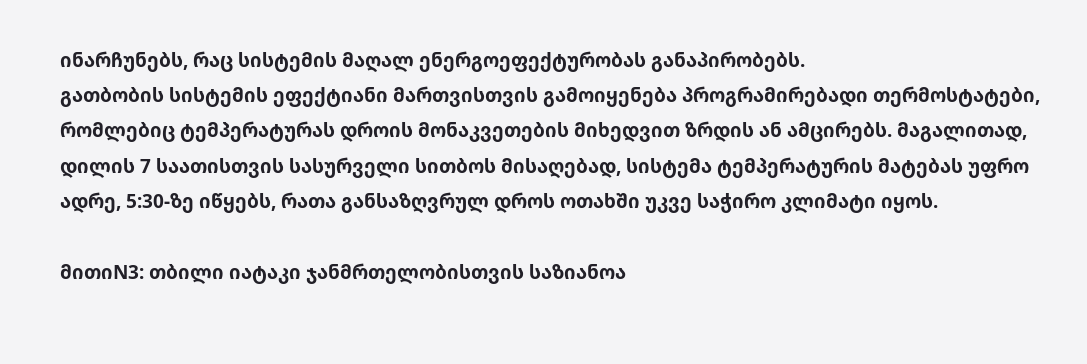ინარჩუნებს, რაც სისტემის მაღალ ენერგოეფექტურობას განაპირობებს.
გათბობის სისტემის ეფექტიანი მართვისთვის გამოიყენება პროგრამირებადი თერმოსტატები, რომლებიც ტემპერატურას დროის მონაკვეთების მიხედვით ზრდის ან ამცირებს. მაგალითად, დილის 7 საათისთვის სასურველი სითბოს მისაღებად, სისტემა ტემპერატურის მატებას უფრო ადრე, 5:30-ზე იწყებს, რათა განსაზღვრულ დროს ოთახში უკვე საჭირო კლიმატი იყოს.

მითიN3: თბილი იატაკი ჯანმრთელობისთვის საზიანოა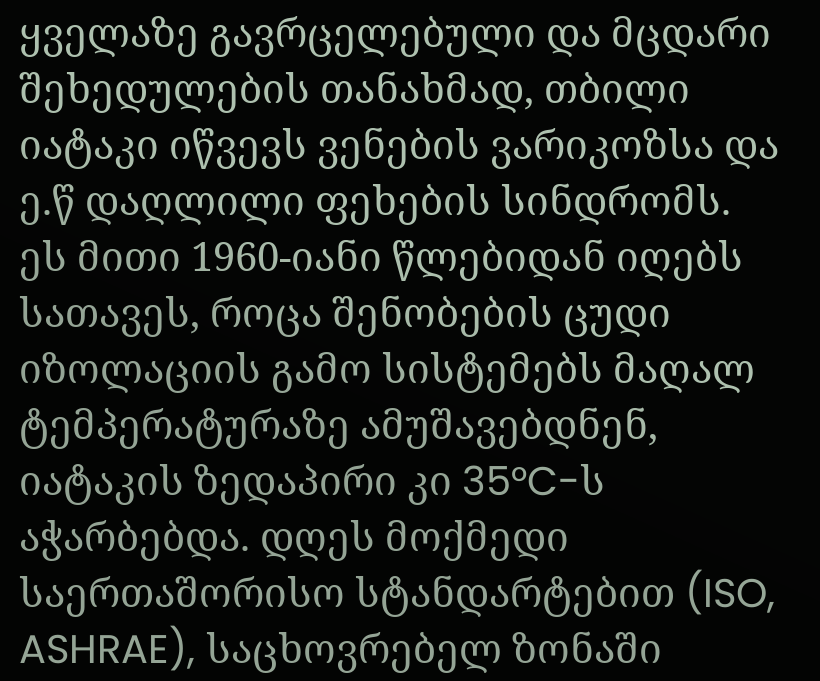ყველაზე გავრცელებული და მცდარი შეხედულების თანახმად, თბილი იატაკი იწვევს ვენების ვარიკოზსა და ე.წ დაღლილი ფეხების სინდრომს. ეს მითი 1960-იანი წლებიდან იღებს სათავეს, როცა შენობების ცუდი იზოლაციის გამო სისტემებს მაღალ ტემპერატურაზე ამუშავებდნენ, იატაკის ზედაპირი კი 35°C-ს აჭარბებდა. დღეს მოქმედი საერთაშორისო სტანდარტებით (ISO, ASHRAE), საცხოვრებელ ზონაში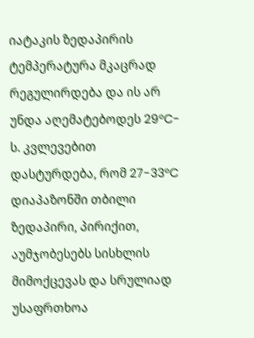იატაკის ზედაპირის ტემპერატურა მკაცრად რეგულირდება და ის არ უნდა აღემატებოდეს 29°C-ს. კვლევებით დასტურდება, რომ 27-33°C დიაპაზონში თბილი ზედაპირი, პირიქით, აუმჯობესებს სისხლის მიმოქცევას და სრულიად უსაფრთხოა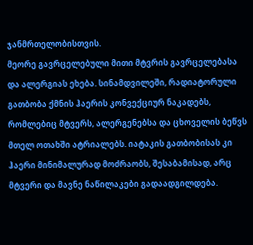ჯანმრთელობისთვის.
მეორე გავრცელებული მითი მტვრის გავრცელებასა და ალერგიას ეხება. სინამდვილეში, რადიატორული გათბობა ქმნის ჰაერის კონვექციურ ნაკადებს, რომლებიც მტვერს, ალერგენებსა და ცხოველის ბეწვს მთელ ოთახში ატრიალებს. იატაკის გათბობისას კი ჰაერი მინიმალურად მოძრაობს, შესაბამისად, არც მტვერი და მავნე ნაწილაკები გადაადგილდება.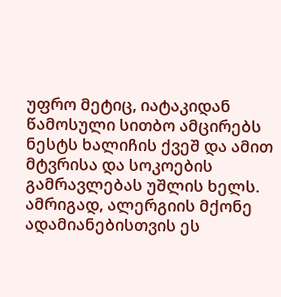უფრო მეტიც, იატაკიდან წამოსული სითბო ამცირებს ნესტს ხალიჩის ქვეშ და ამით მტვრისა და სოკოების გამრავლებას უშლის ხელს. ამრიგად, ალერგიის მქონე ადამიანებისთვის ეს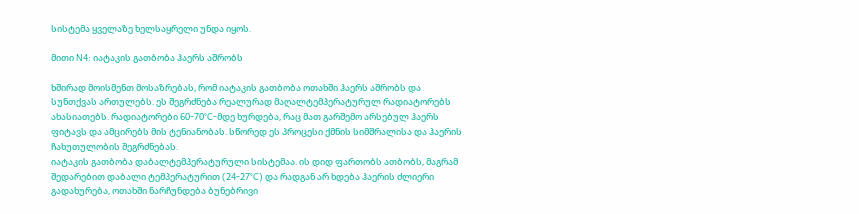სისტემა ყველაზე ხელსაყრელი უნდა იყოს.

მითი N4: იატაკის გათბობა ჰაერს აშრობს

ხშირად მოისმენთ მოსაზრებას, რომ იატაკის გათბობა ოთახში ჰაერს აშრობს და სუნთქვას ართულებს. ეს შეგრძნება რეალურად მაღალტემპერატურულ რადიატორებს ახასიათებს. რადიატორები 60-70°C-მდე ხურდება, რაც მათ გარშემო არსებულ ჰაერს ფიტავს და ამცირებს მის ტენიანობას. სწორედ ეს პროცესი ქმნის სიმშრალისა და ჰაერის ჩახუთულობის შეგრძნებას.
იატაკის გათბობა დაბალტემპერატურული სისტემაა. ის დიდ ფართობს ათბობს, მაგრამ შედარებით დაბალი ტემპერატურით (24-27°C) და რადგან არ ხდება ჰაერის ძლიერი გადახურება, ოთახში ნარჩუნდება ბუნებრივი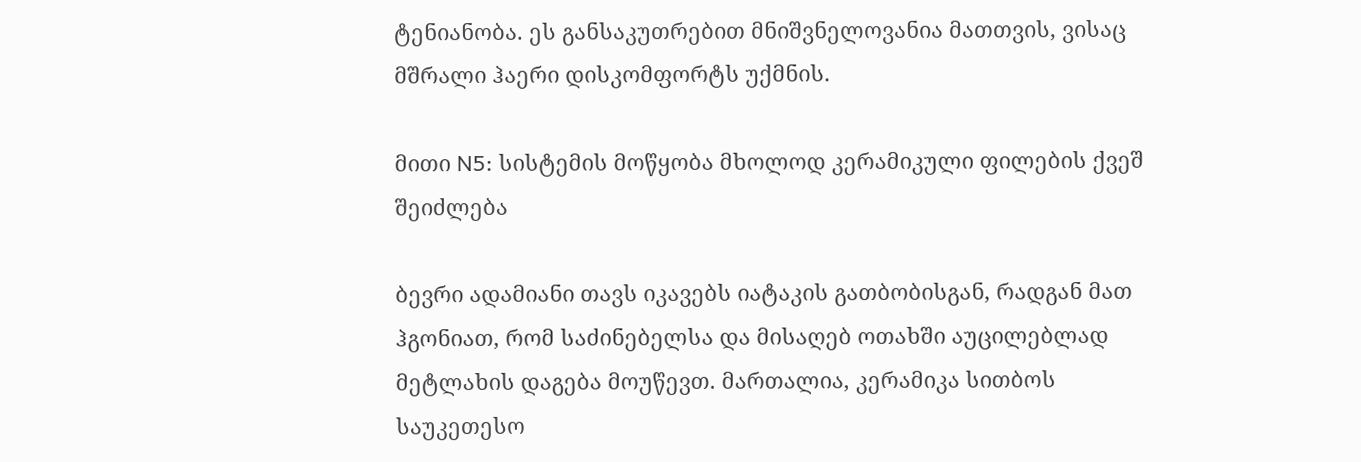ტენიანობა. ეს განსაკუთრებით მნიშვნელოვანია მათთვის, ვისაც მშრალი ჰაერი დისკომფორტს უქმნის.

მითი N5: სისტემის მოწყობა მხოლოდ კერამიკული ფილების ქვეშ შეიძლება

ბევრი ადამიანი თავს იკავებს იატაკის გათბობისგან, რადგან მათ ჰგონიათ, რომ საძინებელსა და მისაღებ ოთახში აუცილებლად მეტლახის დაგება მოუწევთ. მართალია, კერამიკა სითბოს საუკეთესო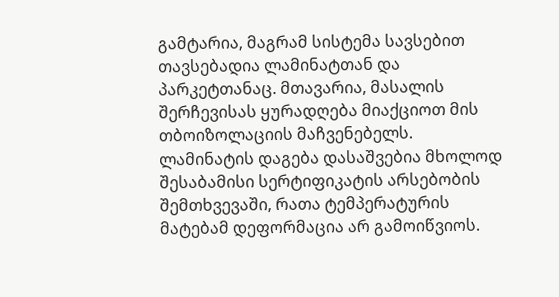გამტარია, მაგრამ სისტემა სავსებით თავსებადია ლამინატთან და პარკეტთანაც. მთავარია, მასალის შერჩევისას ყურადღება მიაქციოთ მის თბოიზოლაციის მაჩვენებელს.
ლამინატის დაგება დასაშვებია მხოლოდ შესაბამისი სერტიფიკატის არსებობის შემთხვევაში, რათა ტემპერატურის მატებამ დეფორმაცია არ გამოიწვიოს.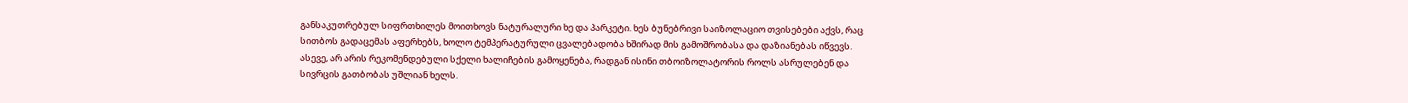განსაკუთრებულ სიფრთხილეს მოითხოვს ნატურალური ხე და პარკეტი. ხეს ბუნებრივი საიზოლაციო თვისებები აქვს, რაც სითბოს გადაცემას აფერხებს, ხოლო ტემპერატურული ცვალებადობა ხშირად მის გამოშრობასა და დაზიანებას იწვევს. ასევე, არ არის რეკომენდებული სქელი ხალიჩების გამოყენება, რადგან ისინი თბოიზოლატორის როლს ასრულებენ და სივრცის გათბობას უშლიან ხელს.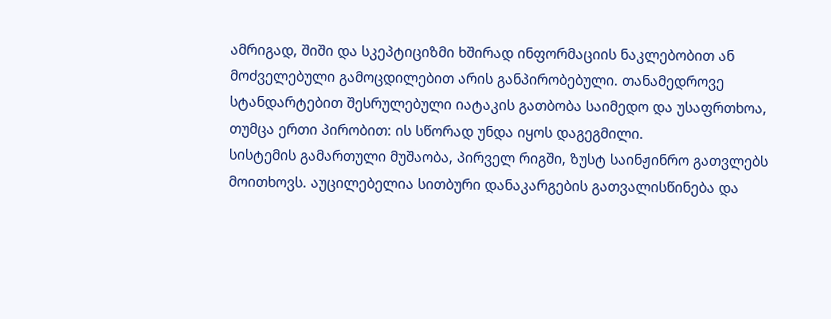ამრიგად, შიში და სკეპტიციზმი ხშირად ინფორმაციის ნაკლებობით ან მოძველებული გამოცდილებით არის განპირობებული. თანამედროვე სტანდარტებით შესრულებული იატაკის გათბობა საიმედო და უსაფრთხოა, თუმცა ერთი პირობით: ის სწორად უნდა იყოს დაგეგმილი.
სისტემის გამართული მუშაობა, პირველ რიგში, ზუსტ საინჟინრო გათვლებს მოითხოვს. აუცილებელია სითბური დანაკარგების გათვალისწინება და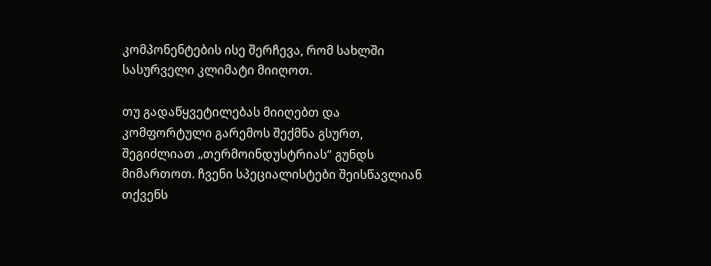კომპონენტების ისე შერჩევა, რომ სახლში სასურველი კლიმატი მიიღოთ.

თუ გადაწყვეტილებას მიიღებთ და კომფორტული გარემოს შექმნა გსურთ, შეგიძლიათ „თერმოინდუსტრიას“ გუნდს მიმართოთ. ჩვენი სპეციალისტები შეისწავლიან თქვენს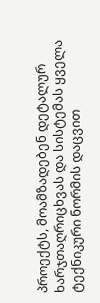პროექტს, მოამზადებენ დეტალურ ხარჯთაღრიცხვას და სისტემას ყველა ტექნიკური ნორმის დაცვით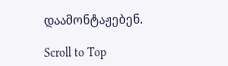დაამონტაჟებენ.

Scroll to Top